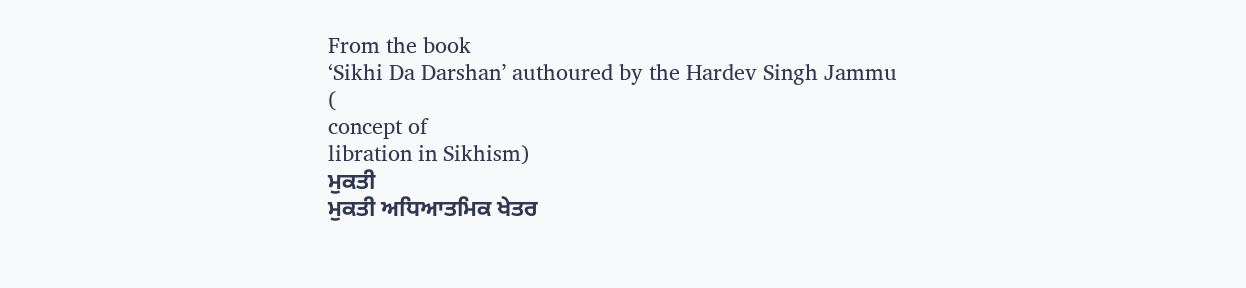From the book
‘Sikhi Da Darshan’ authoured by the Hardev Singh Jammu
(
concept of
libration in Sikhism)
ਮੁਕਤੀ
ਮੁਕਤੀ ਅਧਿਆਤਮਿਕ ਖੇਤਰ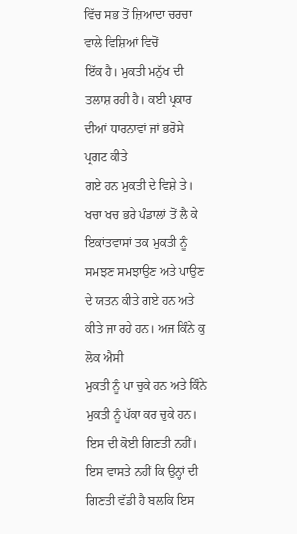ਵਿੱਚ ਸਭ ਤੋਂ ਜ਼ਿਆਦਾ ਚਰਚਾ ਵਾਲੇ ਵਿਸ਼ਿਆਂ ਵਿਚੋਂ
ਇੱਕ ਹੈ। ਮੁਕਤੀ ਮਨੁੱਖ ਦੀ ਤਲਾਸ਼ ਰਹੀ ਹੈ। ਕਈ ਪ੍ਰਕਾਰ ਦੀਆਂ ਧਾਰਨਾਵਾਂ ਜਾਂ ਭਰੋਸੇ ਪ੍ਰਗਟ ਕੀਤੇ
ਗਏ ਹਨ ਮੁਕਤੀ ਦੇ ਵਿਸ਼ੇ ਤੇ। ਖਚਾ ਖਚ ਭਰੇ ਪੰਡਾਲਾਂ ਤੋਂ ਲੈ ਕੇ ਇਕਾਂਤਵਾਸਾਂ ਤਕ ਮੁਕਤੀ ਨੂੰ
ਸਮਝਣ ਸਮਝਾਉਣ ਅਤੇ ਪਾਉਣ ਦੇ ਯਤਨ ਕੀਤੇ ਗਏ ਹਨ ਅਤੇ ਕੀਤੇ ਜਾ ਰਹੇ ਹਨ। ਅਜ ਕਿੰਨੇ ਕੁ ਲੋਕ ਐਸੀ
ਮੁਕਤੀ ਨੂੰ ਪਾ ਚੁਕੇ ਹਨ ਅਤੇ ਕਿੰਨੇ ਮੁਕਤੀ ਨੂੰ ਪੱਕਾ ਕਰ ਚੁਕੇ ਹਨ। ਇਸ ਦੀ ਕੋਈ ਗਿਣਤੀ ਨਹੀਂ।
ਇਸ ਵਾਸਤੇ ਨਹੀਂ ਕਿ ਉਨ੍ਹਾਂ ਦੀ ਗਿਣਤੀ ਵੱਡੀ ਹੈ ਬਲਕਿ ਇਸ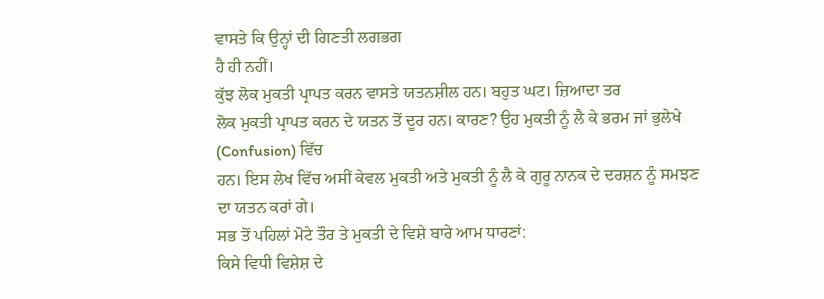ਵਾਸਤੇ ਕਿ ਉਨ੍ਹਾਂ ਦੀ ਗਿਣਤੀ ਲਗਭਗ
ਹੈ ਹੀ ਨਹੀਂ।
ਕੁੱਝ ਲੋਕ ਮੁਕਤੀ ਪ੍ਰਾਪਤ ਕਰਨ ਵਾਸਤੇ ਯਤਨਸ਼ੀਲ ਹਨ। ਬਹੁਤ ਘਟ। ਜ਼ਿਆਦਾ ਤਰ
ਲੋਕ ਮੁਕਤੀ ਪ੍ਰਾਪਤ ਕਰਨ ਦੇ ਯਤਨ ਤੋਂ ਦੂਰ ਹਨ। ਕਾਰਣ? ਉਹ ਮੁਕਤੀ ਨੂੰ ਲੈ ਕੇ ਭਰਮ ਜਾਂ ਭੁਲੇਖੇ
(Confusion) ਵਿੱਚ
ਹਨ। ਇਸ ਲੇਖ ਵਿੱਚ ਅਸੀਂ ਕੇਵਲ ਮੁਕਤੀ ਅਤੇ ਮੁਕਤੀ ਨੂੰ ਲੈ ਕੇ ਗੁਰੂ ਨਾਨਕ ਦੇ ਦਰਸ਼ਨ ਨੂੰ ਸਮਝਣ
ਦਾ ਯਤਨ ਕਰਾਂ ਗੇ।
ਸਭ ਤੋਂ ਪਹਿਲਾਂ ਮੋਟੇ ਤੌਰ ਤੇ ਮੁਕਤੀ ਦੇ ਵਿਸ਼ੇ ਬਾਰੇ ਆਮ ਧਾਰਣਾਂ:
ਕਿਸੇ ਵਿਧੀ ਵਿਸ਼ੇਸ਼ ਦੇ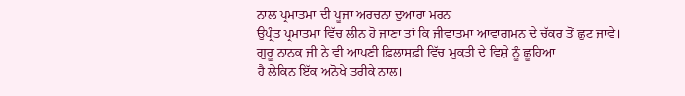ਨਾਲ ਪ੍ਰਮਾਤਮਾ ਦੀ ਪੂਜਾ ਅਰਚਨਾ ਦੁਆਰਾ ਮਰਨ
ਉਪ੍ਰੰਤ ਪ੍ਰਮਾਤਮਾ ਵਿੱਚ ਲੀਨ ਹੋ ਜਾਣਾ ਤਾਂ ਕਿ ਜੀਵਾਤਮਾ ਆਵਾਗਮਨ ਦੇ ਚੱਕਰ ਤੋਂ ਛੁਟ ਜਾਵੇ।
ਗੁਰੂ ਨਾਨਕ ਜੀ ਨੇ ਵੀ ਆਪਣੀ ਫ਼ਿਲਾਸਫ਼ੀ ਵਿੱਚ ਮੁਕਤੀ ਦੇ ਵਿਸ਼ੇ ਨੂੰ ਛੂਹਿਆ
ਹੈ ਲੇਕਿਨ ਇੱਕ ਅਨੋਖੇ ਤਰੀਕੇ ਨਾਲ।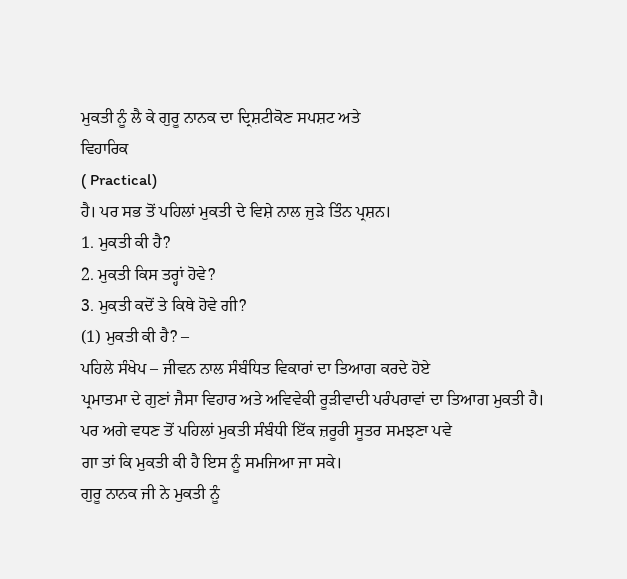ਮੁਕਤੀ ਨੂੰ ਲੈ ਕੇ ਗੁਰੂ ਨਾਨਕ ਦਾ ਦ੍ਰਿਸ਼ਟੀਕੋਣ ਸਪਸ਼ਟ ਅਤੇ
ਵਿਹਾਰਿਕ
( Practical)
ਹੈ। ਪਰ ਸਭ ਤੋਂ ਪਹਿਲਾਂ ਮੁਕਤੀ ਦੇ ਵਿਸ਼ੇ ਨਾਲ ਜੁੜੇ ਤਿੰਨ ਪ੍ਰਸ਼ਨ।
1. ਮੁਕਤੀ ਕੀ ਹੈ?
2. ਮੁਕਤੀ ਕਿਸ ਤਰ੍ਹਾਂ ਹੋਵੇ?
3. ਮੁਕਤੀ ਕਦੋਂ ਤੇ ਕਿਥੇ ਹੋਵੇ ਗੀ?
(1) ਮੁਕਤੀ ਕੀ ਹੈ? –
ਪਹਿਲੇ ਸੰਖੇਪ – ਜੀਵਨ ਨਾਲ ਸੰਬੰਧਿਤ ਵਿਕਾਰਾਂ ਦਾ ਤਿਆਗ ਕਰਦੇ ਹੋਏ
ਪ੍ਰਮਾਤਮਾ ਦੇ ਗੁਣਾਂ ਜੈਸਾ ਵਿਹਾਰ ਅਤੇ ਅਵਿਵੇਕੀ ਰੂੜੀਵਾਦੀ ਪਰੰਪਰਾਵਾਂ ਦਾ ਤਿਆਗ ਮੁਕਤੀ ਹੈ।
ਪਰ ਅਗੇ ਵਧਣ ਤੋਂ ਪਹਿਲਾਂ ਮੁਕਤੀ ਸੰਬੰਧੀ ਇੱਕ ਜ਼ਰੂਰੀ ਸੂਤਰ ਸਮਝਣਾ ਪਵੇ
ਗਾ ਤਾਂ ਕਿ ਮੁਕਤੀ ਕੀ ਹੈ ਇਸ ਨੂੰ ਸਮਜਿਆ ਜਾ ਸਕੇ।
ਗੁਰੂ ਨਾਨਕ ਜੀ ਨੇ ਮੁਕਤੀ ਨੂੰ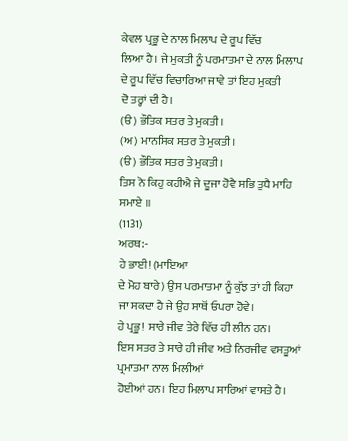ਕੇਵਲ ਪ੍ਰਭੂ ਦੇ ਨਾਲ ਮਿਲਾਪ ਦੇ ਰੂਪ ਵਿੱਚ
ਲਿਆ ਹੈ। ਜੇ ਮੁਕਤੀ ਨੂੰ ਪਰਮਾਤਮਾ ਦੇ ਨਾਲ ਮਿਲਾਪ ਦੇ ਰੂਪ ਵਿੱਚ ਵਿਚਾਰਿਆ ਜਾਵੇ ਤਾਂ ਇਹ ਮੁਕਤੀ
ਦੋ ਤਰ੍ਹਾਂ ਦੀ ਹੈ।
(ੳ) ਭੌਤਿਕ ਸਤਰ ਤੇ ਮੁਕਤੀ।
(ਅ) ਮਾਨਸਿਕ ਸਤਰ ਤੇ ਮੁਕਤੀ।
(ੳ) ਭੌਤਿਕ ਸਤਰ ਤੇ ਮੁਕਤੀ।
ਤਿਸ ਨੋ ਕਿਹੁ ਕਹੀਐ ਜੇ ਦੂਜਾ ਹੋਵੈ ਸਭਿ ਤੁਧੈ ਮਾਹਿ ਸਮਾਏ ॥
(1131)
ਅਰਥ:-
ਹੇ ਭਾਈ! (ਮਾਇਆ
ਦੇ ਮੋਹ ਬਾਰੇ) ਉਸ ਪਰਮਾਤਮਾ ਨੂੰ ਕੁੱਝ ਤਾਂ ਹੀ ਕਿਹਾ ਜਾ ਸਕਦਾ ਹੈ ਜੇ ਉਹ ਸਾਥੋਂ ਓਪਰਾ ਹੋਵੇ।
ਹੇ ਪ੍ਰਭੂ! ਸਾਰੇ ਜੀਵ ਤੇਰੇ ਵਿੱਚ ਹੀ ਲੀਨ ਹਨ।
ਇਸ ਸਤਰ ਤੇ ਸਾਰੇ ਹੀ ਜੀਵ ਅਤੇ ਨਿਰਜੀਵ ਵਸਤੂਆਂ ਪ੍ਰਮਾਤਮਾ ਨਾਲ ਮਿਲੀਆਂ
ਹੋਈਆਂ ਹਨ। ਇਹ ਮਿਲਾਪ ਸਾਰਿਆਂ ਵਾਸਤੇ ਹੈ।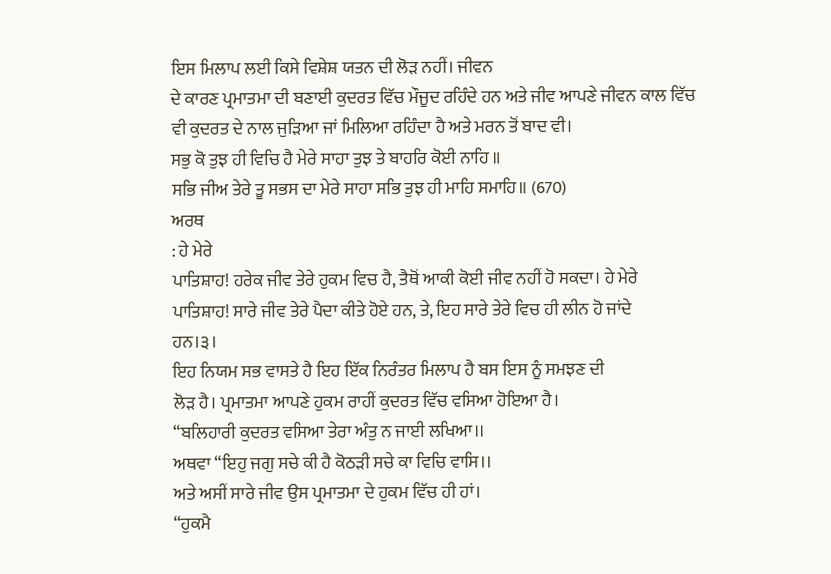ਇਸ ਮਿਲਾਪ ਲਈ ਕਿਸੇ ਵਿਸ਼ੇਸ਼ ਯਤਨ ਦੀ ਲੋੜ ਨਹੀਂ। ਜੀਵਨ
ਦੇ ਕਾਰਣ ਪ੍ਰਮਾਤਮਾ ਦੀ ਬਣਾਈ ਕੁਦਰਤ ਵਿੱਚ ਮੌਜੂਦ ਰਹਿੰਦੇ ਹਨ ਅਤੇ ਜੀਵ ਆਪਣੇ ਜੀਵਨ ਕਾਲ ਵਿੱਚ
ਵੀ ਕੁਦਰਤ ਦੇ ਨਾਲ ਜੁੜਿਆ ਜਾਂ ਮਿਲਿਆ ਰਹਿੰਦਾ ਹੈ ਅਤੇ ਮਰਨ ਤੋਂ ਬਾਦ ਵੀ।
ਸਭੁ ਕੋ ਤੁਝ ਹੀ ਵਿਚਿ ਹੈ ਮੇਰੇ ਸਾਹਾ ਤੁਝ ਤੇ ਬਾਹਰਿ ਕੋਈ ਨਾਹਿ ॥
ਸਭਿ ਜੀਅ ਤੇਰੇ ਤੂ ਸਭਸ ਦਾ ਮੇਰੇ ਸਾਹਾ ਸਭਿ ਤੁਝ ਹੀ ਮਾਹਿ ਸਮਾਹਿ॥ (670)
ਅਰਥ
: ਹੇ ਮੇਰੇ
ਪਾਤਿਸ਼ਾਹ! ਹਰੇਕ ਜੀਵ ਤੇਰੇ ਹੁਕਮ ਵਿਚ ਹੈ, ਤੈਥੋਂ ਆਕੀ ਕੋਈ ਜੀਵ ਨਹੀਂ ਹੋ ਸਕਦਾ। ਹੇ ਮੇਰੇ
ਪਾਤਿਸ਼ਾਹ! ਸਾਰੇ ਜੀਵ ਤੇਰੇ ਪੈਦਾ ਕੀਤੇ ਹੋਏ ਹਨ, ਤੇ, ਇਹ ਸਾਰੇ ਤੇਰੇ ਵਿਚ ਹੀ ਲੀਨ ਹੋ ਜਾਂਦੇ
ਹਨ।੩।
ਇਹ ਨਿਯਮ ਸਭ ਵਾਸਤੇ ਹੈ ਇਹ ਇੱਕ ਨਿਰੰਤਰ ਮਿਲਾਪ ਹੈ ਬਸ ਇਸ ਨੂੰ ਸਮਝਣ ਦੀ
ਲੋੜ ਹੈ। ਪ੍ਰਮਾਤਮਾ ਆਪਣੇ ਹੁਕਮ ਰਾਹੀਂ ਕੁਦਰਤ ਵਿੱਚ ਵਸਿਆ ਹੋਇਆ ਹੈ।
“ਬਲਿਹਾਰੀ ਕੁਦਰਤ ਵਸਿਆ ਤੇਰਾ ਅੰਤੁ ਨ ਜਾਈ ਲਖਿਆ।।
ਅਥਵਾ “ਇਹੁ ਜਗੁ ਸਚੇ ਕੀ ਹੈ ਕੋਠੜੀ ਸਚੇ ਕਾ ਵਿਚਿ ਵਾਸਿ।।
ਅਤੇ ਅਸੀਂ ਸਾਰੇ ਜੀਵ ਉਸ ਪ੍ਰਮਾਤਮਾ ਦੇ ਹੁਕਮ ਵਿੱਚ ਹੀ ਹਾਂ।
“ਹੁਕਮੈ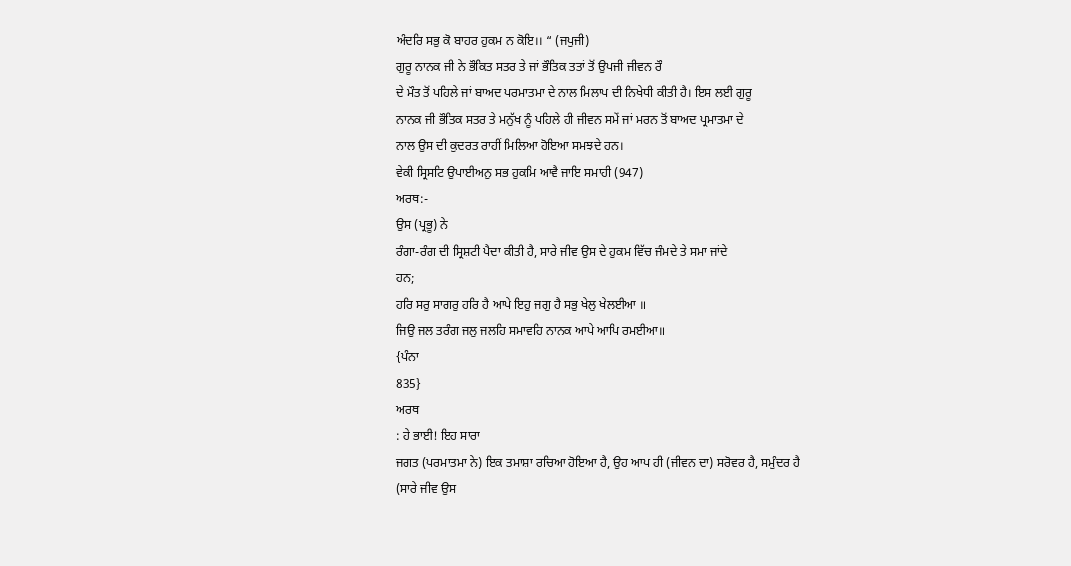ਅੰਦਰਿ ਸਭੁ ਕੋ ਬਾਹਰ ਹੁਕਮ ਨ ਕੋਇ।। “ (ਜਪੁਜੀ)
ਗੁਰੂ ਨਾਨਕ ਜੀ ਨੇ ਭੌਕਿਤ ਸਤਰ ਤੇ ਜਾਂ ਭੌਤਿਕ ਤਤਾਂ ਤੋਂ ਉਪਜੀ ਜੀਵਨ ਰੌ
ਦੇ ਮੌਤ ਤੋਂ ਪਹਿਲੇ ਜਾਂ ਬਾਅਦ ਪਰਮਾਤਮਾ ਦੇ ਨਾਲ ਮਿਲਾਪ ਦੀ ਨਿਖੇਧੀ ਕੀਤੀ ਹੈ। ਇਸ ਲਈ ਗੁਰੂ
ਨਾਨਕ ਜੀ ਭੌਤਿਕ ਸਤਰ ਤੇ ਮਨੁੱਖ ਨੂੰ ਪਹਿਲੇ ਹੀ ਜੀਵਨ ਸਮੇਂ ਜਾਂ ਮਰਨ ਤੋਂ ਬਾਅਦ ਪ੍ਰਮਾਤਮਾ ਦੇ
ਨਾਲ ਉਸ ਦੀ ਕੁਦਰਤ ਰਾਹੀਂ ਮਿਲਿਆ ਹੋਇਆ ਸਮਝਦੇ ਹਨ।
ਵੇਕੀ ਸ੍ਰਿਸਟਿ ਉਪਾਈਅਨੁ ਸਭ ਹੁਕਮਿ ਆਵੈ ਜਾਇ ਸਮਾਹੀ (947)
ਅਰਥ:-
ਉਸ (ਪ੍ਰਭੂ) ਨੇ
ਰੰਗਾ-ਰੰਗ ਦੀ ਸ੍ਰਿਸ਼ਟੀ ਪੈਦਾ ਕੀਤੀ ਹੈ, ਸਾਰੇ ਜੀਵ ਉਸ ਦੇ ਹੁਕਮ ਵਿੱਚ ਜੰਮਦੇ ਤੇ ਸਮਾ ਜਾਂਦੇ
ਹਨ;
ਹਰਿ ਸਰੁ ਸਾਗਰੁ ਹਰਿ ਹੈ ਆਪੇ ਇਹੁ ਜਗੁ ਹੈ ਸਭੁ ਖੇਲੁ ਖੇਲਈਆ ॥
ਜਿਉ ਜਲ ਤਰੰਗ ਜਲੁ ਜਲਹਿ ਸਮਾਵਹਿ ਨਾਨਕ ਆਪੇ ਆਪਿ ਰਮਈਆ॥
{ਪੰਨਾ
835}
ਅਰਥ
: ਹੇ ਭਾਈ! ਇਹ ਸਾਰਾ
ਜਗਤ (ਪਰਮਾਤਮਾ ਨੇ) ਇਕ ਤਮਾਸ਼ਾ ਰਚਿਆ ਹੋਇਆ ਹੈ, ਉਹ ਆਪ ਹੀ (ਜੀਵਨ ਦਾ) ਸਰੋਵਰ ਹੈ, ਸਮੁੰਦਰ ਹੈ
(ਸਾਰੇ ਜੀਵ ਉਸ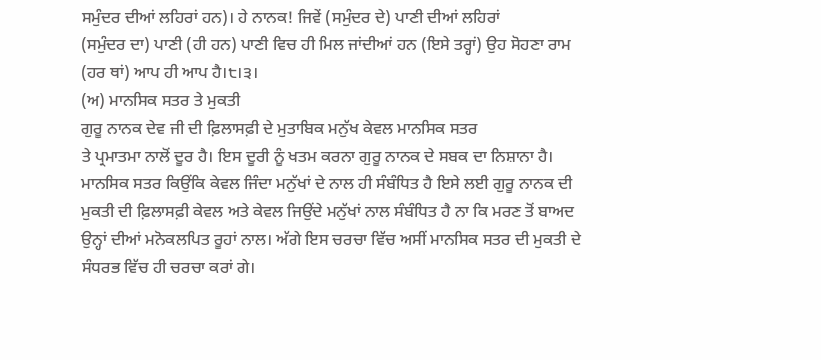ਸਮੁੰਦਰ ਦੀਆਂ ਲਹਿਰਾਂ ਹਨ)। ਹੇ ਨਾਨਕ! ਜਿਵੇਂ (ਸਮੁੰਦਰ ਦੇ) ਪਾਣੀ ਦੀਆਂ ਲਹਿਰਾਂ
(ਸਮੁੰਦਰ ਦਾ) ਪਾਣੀ (ਹੀ ਹਨ) ਪਾਣੀ ਵਿਚ ਹੀ ਮਿਲ ਜਾਂਦੀਆਂ ਹਨ (ਇਸੇ ਤਰ੍ਹਾਂ) ਉਹ ਸੋਹਣਾ ਰਾਮ
(ਹਰ ਥਾਂ) ਆਪ ਹੀ ਆਪ ਹੈ।੮।੩।
(ਅ) ਮਾਨਸਿਕ ਸਤਰ ਤੇ ਮੁਕਤੀ
ਗੁਰੂ ਨਾਨਕ ਦੇਵ ਜੀ ਦੀ ਫ਼ਿਲਾਸਫ਼ੀ ਦੇ ਮੁਤਾਬਿਕ ਮਨੁੱਖ ਕੇਵਲ ਮਾਨਸਿਕ ਸਤਰ
ਤੇ ਪ੍ਰਮਾਤਮਾ ਨਾਲੋਂ ਦੂਰ ਹੈ। ਇਸ ਦੂਰੀ ਨੂੰ ਖਤਮ ਕਰਨਾ ਗੁਰੂ ਨਾਨਕ ਦੇ ਸਬਕ ਦਾ ਨਿਸ਼ਾਨਾ ਹੈ।
ਮਾਨਸਿਕ ਸਤਰ ਕਿਉਂਕਿ ਕੇਵਲ ਜਿੰਦਾ ਮਨੁੱਖਾਂ ਦੇ ਨਾਲ ਹੀ ਸੰਬੰਧਿਤ ਹੈ ਇਸੇ ਲਈ ਗੁਰੂ ਨਾਨਕ ਦੀ
ਮੁਕਤੀ ਦੀ ਫ਼ਿਲਾਸਫ਼ੀ ਕੇਵਲ ਅਤੇ ਕੇਵਲ ਜਿਉਂਦੇ ਮਨੁੱਖਾਂ ਨਾਲ ਸੰਬੰਧਿਤ ਹੈ ਨਾ ਕਿ ਮਰਣ ਤੋਂ ਬਾਅਦ
ਉਨ੍ਹਾਂ ਦੀਆਂ ਮਨੋਕਲਪਿਤ ਰੂਹਾਂ ਨਾਲ। ਅੱਗੇ ਇਸ ਚਰਚਾ ਵਿੱਚ ਅਸੀਂ ਮਾਨਸਿਕ ਸਤਰ ਦੀ ਮੁਕਤੀ ਦੇ
ਸੰਧਰਭ ਵਿੱਚ ਹੀ ਚਰਚਾ ਕਰਾਂ ਗੇ।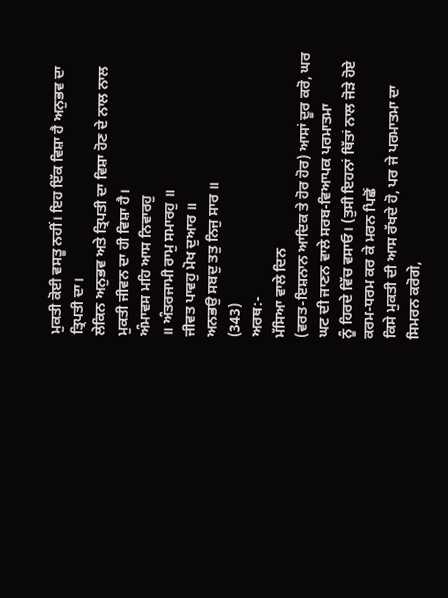ਮੁਕਤੀ ਕੋਈ ਵਸਤੂ ਨਹੀਂ। ਇਹ ਇੱਕ ਵਿਸ਼ਾ ਹੈ ਅਨੁਭਵ ਦਾ ਤ੍ਰਿਪਤੀ ਦਾ।
ਲੇਕਿਨ ਅਨੁਭਵ ਅਤੇ ਤ੍ਰਿਪਤੀ ਦਾ ਵਿਸ਼ਾ ਹੋਣ ਦੇ ਨਾਲ ਨਾਲ ਮੁਕਤੀ ਜੀਵਨ ਦਾ ਹੀ ਵਿਸ਼ਾ ਹੈ।
ਅੰਮਾਵਸ ਮਹਿ ਆਸ ਨਿਵਾਰਹੁ
॥ ਅੰਤਰਜਾਮੀ ਰਾਮੁ ਸਮਾਰਹੁ ॥
ਜੀਵਤ ਪਾਵਹੁ ਮੋਖ ਦੁਆਰ ॥
ਅਨਭਉ ਸਬਦੁ ਤਤੁ ਨਿਜੁ ਸਾਰ ॥
(343)
ਅਰਥ:-
ਮੱਸਿਆ ਵਾਲੇ ਦਿਨ
(ਵਰਤ-ਇਸ਼ਨਾਨ ਆਦਿਕ ਤੇ ਹੋਰ ਹੋਰ) ਆਸਾਂ ਦੂਰ ਕਰੋ, ਘਰ ਘਟ ਦੀ ਜਾਣਨ ਵਾਲੇ ਸਰਬ-ਵਿਆਪਕ ਪਰਮਾਤਮਾ
ਨੂੰ ਹਿਰਦੇ ਵਿੱਚ ਵਸਾਓ। (ਤੁਸੀ ਇਹਨਾਂ ਥਿੱਤਾਂ ਨਾਲ ਜੋੜੇ ਹੋਏ ਕਰਮ-ਧਰਮ ਕਰ ਕੇ ਮਰਨ ਪਿਛੋਂ
ਕਿਸੇ ਮੁਕਤੀ ਦੀ ਆਸ ਰੱਖਦੇ ਹੋ, ਪਰ ਜੇ ਪਰਮਾਤਮਾ ਦਾ ਸਿਮਰਨ ਕਰੋਗੇ,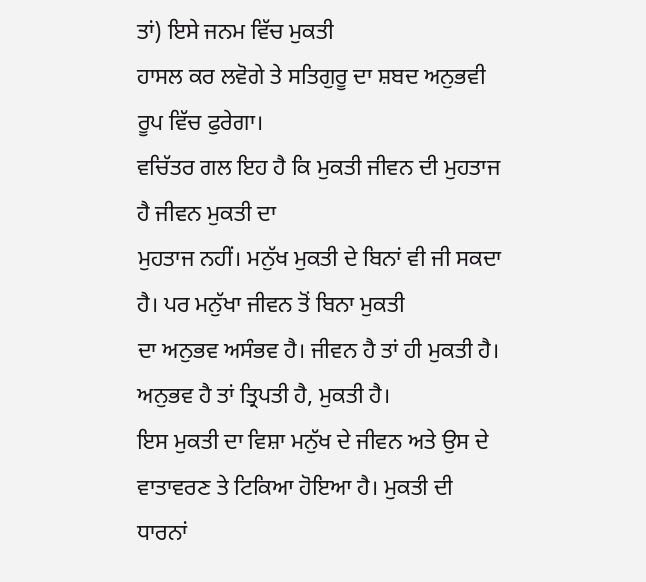ਤਾਂ) ਇਸੇ ਜਨਮ ਵਿੱਚ ਮੁਕਤੀ
ਹਾਸਲ ਕਰ ਲਵੋਗੇ ਤੇ ਸਤਿਗੁਰੂ ਦਾ ਸ਼ਬਦ ਅਨੁਭਵੀ ਰੂਪ ਵਿੱਚ ਫੁਰੇਗਾ।
ਵਚਿੱਤਰ ਗਲ ਇਹ ਹੈ ਕਿ ਮੁਕਤੀ ਜੀਵਨ ਦੀ ਮੁਹਤਾਜ ਹੈ ਜੀਵਨ ਮੁਕਤੀ ਦਾ
ਮੁਹਤਾਜ ਨਹੀਂ। ਮਨੁੱਖ ਮੁਕਤੀ ਦੇ ਬਿਨਾਂ ਵੀ ਜੀ ਸਕਦਾ ਹੈ। ਪਰ ਮਨੁੱਖਾ ਜੀਵਨ ਤੋਂ ਬਿਨਾ ਮੁਕਤੀ
ਦਾ ਅਨੁਭਵ ਅਸੰਭਵ ਹੈ। ਜੀਵਨ ਹੈ ਤਾਂ ਹੀ ਮੁਕਤੀ ਹੈ। ਅਨੁਭਵ ਹੈ ਤਾਂ ਤ੍ਰਿਪਤੀ ਹੈ, ਮੁਕਤੀ ਹੈ।
ਇਸ ਮੁਕਤੀ ਦਾ ਵਿਸ਼ਾ ਮਨੁੱਖ ਦੇ ਜੀਵਨ ਅਤੇ ਉਸ ਦੇ ਵਾਤਾਵਰਣ ਤੇ ਟਿਕਿਆ ਹੋਇਆ ਹੈ। ਮੁਕਤੀ ਦੀ
ਧਾਰਨਾਂ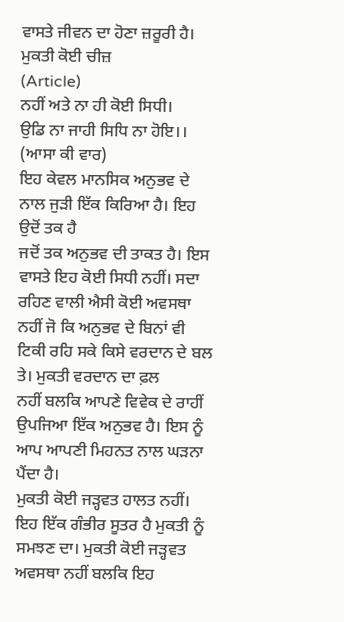ਵਾਸਤੇ ਜੀਵਨ ਦਾ ਹੋਣਾ ਜ਼ਰੂਰੀ ਹੈ।
ਮੁਕਤੀ ਕੋਈ ਚੀਜ਼
(Article)
ਨਹੀਂ ਅਤੇ ਨਾ ਹੀ ਕੋਈ ਸਿਧੀ।
ਉਡਿ ਨਾ ਜਾਹੀ ਸਿਧਿ ਨਾ ਹੋਇ।। (ਆਸਾ ਕੀ ਵਾਰ)
ਇਹ ਕੇਵਲ ਮਾਨਸਿਕ ਅਨੁਭਵ ਦੇ ਨਾਲ ਜੁੜੀ ਇੱਕ ਕਿਰਿਆ ਹੈ। ਇਹ ਉਦੋਂ ਤਕ ਹੈ
ਜਦੋਂ ਤਕ ਅਨੁਭਵ ਦੀ ਤਾਕਤ ਹੈ। ਇਸ ਵਾਸਤੇ ਇਹ ਕੋਈ ਸਿਧੀ ਨਹੀਂ। ਸਦਾ ਰਹਿਣ ਵਾਲੀ ਐਸੀ ਕੋਈ ਅਵਸਥਾ
ਨਹੀਂ ਜੋ ਕਿ ਅਨੁਭਵ ਦੇ ਬਿਨਾਂ ਵੀ ਟਿਕੀ ਰਹਿ ਸਕੇ ਕਿਸੇ ਵਰਦਾਨ ਦੇ ਬਲ ਤੇ। ਮੁਕਤੀ ਵਰਦਾਨ ਦਾ ਫ਼ਲ
ਨਹੀਂ ਬਲਕਿ ਆਪਣੇ ਵਿਵੇਕ ਦੇ ਰਾਹੀਂ ਉਪਜਿਆ ਇੱਕ ਅਨੁਭਵ ਹੈ। ਇਸ ਨੂੰ ਆਪ ਆਪਣੀ ਮਿਹਨਤ ਨਾਲ ਘੜਨਾ
ਪੈਂਦਾ ਹੈ।
ਮੁਕਤੀ ਕੋਈ ਜੜ੍ਹਵਤ ਹਾਲਤ ਨਹੀਂ। ਇਹ ਇੱਕ ਗੰਭੀਰ ਸੂਤਰ ਹੈ ਮੁਕਤੀ ਨੂੰ
ਸਮਝਣ ਦਾ। ਮੁਕਤੀ ਕੋਈ ਜੜ੍ਹਵਤ ਅਵਸਥਾ ਨਹੀਂ ਬਲਕਿ ਇਹ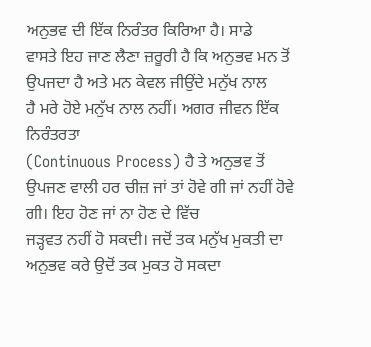ਅਨੁਭਵ ਦੀ ਇੱਕ ਨਿਰੰਤਰ ਕਿਰਿਆ ਹੈ। ਸਾਡੇ
ਵਾਸਤੇ ਇਹ ਜਾਣ ਲੈਣਾ ਜ਼ਰੂਰੀ ਹੈ ਕਿ ਅਨੁਭਵ ਮਨ ਤੋਂ ਉਪਜਦਾ ਹੈ ਅਤੇ ਮਨ ਕੇਵਲ ਜੀਉਂਦੇ ਮਨੁੱਖ ਨਾਲ
ਹੈ ਮਰੇ ਹੋਏ ਮਨੁੱਖ ਨਾਲ ਨਹੀਂ। ਅਗਰ ਜੀਵਨ ਇੱਕ ਨਿਰੰਤਰਤਾ
(Continuous Process) ਹੈ ਤੇ ਅਨੁਭਵ ਤੋਂ
ਉਪਜਣ ਵਾਲੀ ਹਰ ਚੀਜ਼ ਜਾਂ ਤਾਂ ਹੋਵੇ ਗੀ ਜਾਂ ਨਹੀਂ ਹੋਵੇ ਗੀ। ਇਹ ਹੋਣ ਜਾਂ ਨਾ ਹੋਣ ਦੇ ਵਿੱਚ
ਜੜ੍ਹਵਤ ਨਹੀਂ ਹੋ ਸਕਦੀ। ਜਦੋਂ ਤਕ ਮਨੁੱਖ ਮੁਕਤੀ ਦਾ ਅਨੁਭਵ ਕਰੇ ਉਦੋਂ ਤਕ ਮੁਕਤ ਹੋ ਸਕਦਾ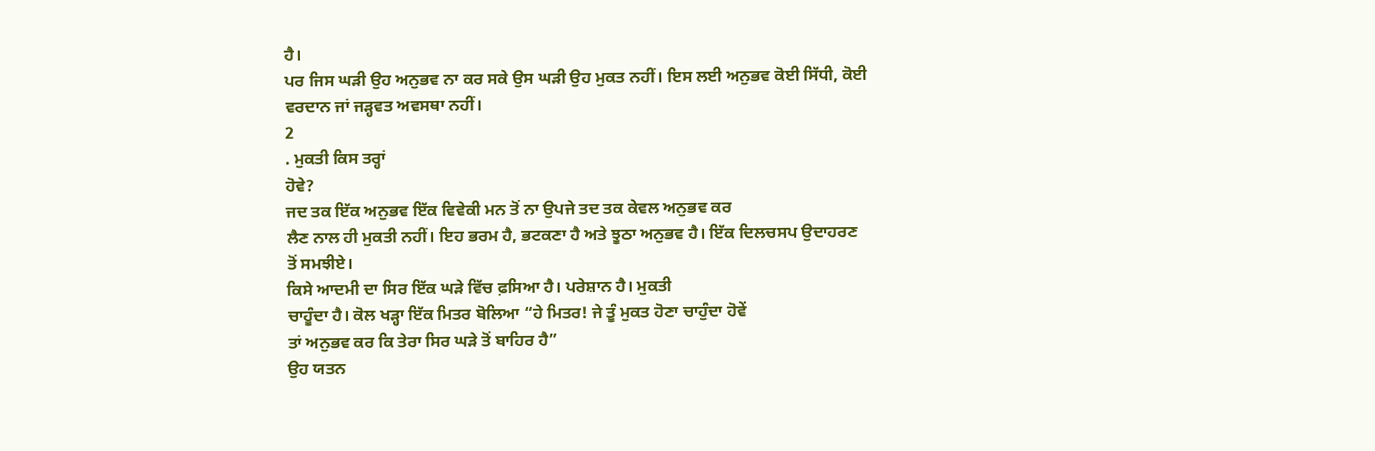ਹੈ।
ਪਰ ਜਿਸ ਘੜੀ ਉਹ ਅਨੁਭਵ ਨਾ ਕਰ ਸਕੇ ਉਸ ਘੜੀ ਉਹ ਮੁਕਤ ਨਹੀਂ। ਇਸ ਲਈ ਅਨੁਭਵ ਕੋਈ ਸਿੱਧੀ, ਕੋਈ
ਵਰਦਾਨ ਜਾਂ ਜੜ੍ਹਵਤ ਅਵਸਥਾ ਨਹੀਂ।
2
. ਮੁਕਤੀ ਕਿਸ ਤਰ੍ਹਾਂ
ਹੋਵੇ?
ਜਦ ਤਕ ਇੱਕ ਅਨੁਭਵ ਇੱਕ ਵਿਵੇਕੀ ਮਨ ਤੋਂ ਨਾ ਉਪਜੇ ਤਦ ਤਕ ਕੇਵਲ ਅਨੁਭਵ ਕਰ
ਲੈਣ ਨਾਲ ਹੀ ਮੁਕਤੀ ਨਹੀਂ। ਇਹ ਭਰਮ ਹੈ, ਭਟਕਣਾ ਹੈ ਅਤੇ ਝੂਠਾ ਅਨੁਭਵ ਹੈ। ਇੱਕ ਦਿਲਚਸਪ ਉਦਾਹਰਣ
ਤੋਂ ਸਮਝੀਏ।
ਕਿਸੇ ਆਦਮੀ ਦਾ ਸਿਰ ਇੱਕ ਘੜੇ ਵਿੱਚ ਫ਼ਸਿਆ ਹੈ। ਪਰੇਸ਼ਾਨ ਹੈ। ਮੁਕਤੀ
ਚਾਹੂੰਦਾ ਹੈ। ਕੋਲ ਖੜ੍ਹਾ ਇੱਕ ਮਿਤਰ ਬੋਲਿਆ “ਹੇ ਮਿਤਰ! ਜੇ ਤੂੰ ਮੁਕਤ ਹੋਣਾ ਚਾਹੁੰਦਾ ਹੋਵੇਂ
ਤਾਂ ਅਨੁਭਵ ਕਰ ਕਿ ਤੇਰਾ ਸਿਰ ਘੜੇ ਤੋਂ ਬਾਹਿਰ ਹੈ”
ਉਹ ਯਤਨ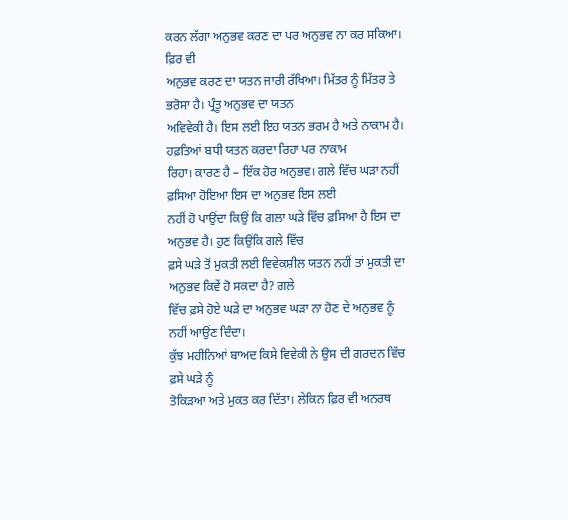ਕਰਨ ਲੱਗਾ ਅਨੁਭਵ ਕਰਣ ਦਾ ਪਰ ਅਨੁਭਵ ਨਾ ਕਰ ਸਕਿਆ। ਫ਼ਿਰ ਵੀ
ਅਨੁਭਵ ਕਰਣ ਦਾ ਯਤਨ ਜਾਰੀ ਰੱਖਿਆ। ਮਿੱਤਰ ਨੂੰ ਮਿੱਤਰ ਤੇ ਭਰੋਸਾ ਹੈ। ਪ੍ਰੰਤੂ ਅਨੁਭਵ ਦਾ ਯਤਨ
ਅਵਿਵੇਕੀ ਹੈ। ਇਸ ਲਈ ਇਹ ਯਤਨ ਭਰਮ ਹੈ ਅਤੇ ਨਾਕਾਮ ਹੈ। ਹਫ਼ਤਿਆਂ ਬਧੀ ਯਤਨ ਕਰਦਾ ਰਿਹਾ ਪਰ ਨਾਕਾਮ
ਰਿਹਾ। ਕਾਰਣ ਹੈ – ਇੱਕ ਹੋਰ ਅਨੁਭਵ। ਗਲੇ ਵਿੱਚ ਘੜਾ ਨਹੀਂ ਫ਼ਸਿਆ ਹੋਇਆ ਇਸ ਦਾ ਅਨੁਭਵ ਇਸ ਲਈ
ਨਹੀਂ ਹੋ ਪਾਉਂਦਾ ਕਿਉਂ ਕਿ ਗਲਾ ਘੜੇ ਵਿੱਚ ਫ਼ਸਿਆ ਹੈ ਇਸ ਦਾ ਅਨੁਭਵ ਹੈ। ਹੁਣ ਕਿਉਂਕਿ ਗਲੇ ਵਿੱਚ
ਫ਼ਸੇ ਘੜੇ ਤੋਂ ਮੁਕਤੀ ਲਈ ਵਿਵੇਕਸ਼ੀਲ ਯਤਨ ਨਹੀਂ ਤਾਂ ਮੁਕਤੀ ਦਾ ਅਨੁਭਵ ਕਿਵੇਂ ਹੋ ਸਕਦਾ ਹੈ? ਗਲੇ
ਵਿੱਚ ਫ਼ਸੇ ਹੋਏ ਘੜੇ ਦਾ ਅਨੁਭਵ ਘੜਾ ਨਾ ਹੋਣ ਦੇ ਅਨੁਭਵ ਨੂੰ ਨਹੀਂ ਆਉਂਣ ਦਿੰਦਾ।
ਕੁੱਝ ਮਹੀਨਿਆਂ ਬਾਅਦ ਕਿਸੇ ਵਿਵੇਕੀ ਨੇ ਉਸ ਦੀ ਗਰਦਨ ਵਿੱਚ ਫ਼ਸੇ ਘੜੇ ਨੂੰ
ਤੋਕਿੜਆ ਅਤੇ ਮੁਕਤ ਕਰ ਦਿੱਤਾ। ਲੇਕਿਨ ਫ਼ਿਰ ਵੀ ਅਨਰਥ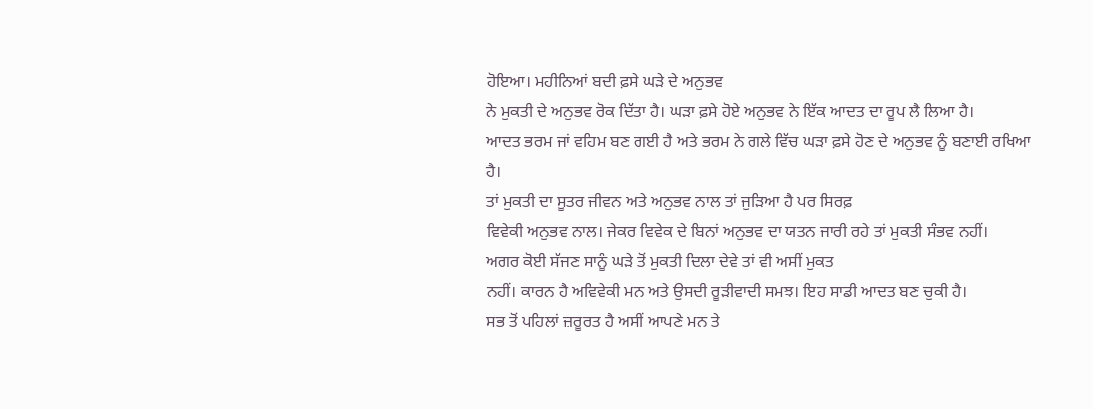ਹੋਇਆ। ਮਹੀਨਿਆਂ ਬਦੀ ਫ਼ਸੇ ਘੜੇ ਦੇ ਅਨੁਭਵ
ਨੇ ਮੁਕਤੀ ਦੇ ਅਨੁਭਵ ਰੋਕ ਦਿੱਤਾ ਹੈ। ਘੜਾ ਫ਼ਸੇ ਹੋਏ ਅਨੁਭਵ ਨੇ ਇੱਕ ਆਦਤ ਦਾ ਰੂਪ ਲੈ ਲਿਆ ਹੈ।
ਆਦਤ ਭਰਮ ਜਾਂ ਵਹਿਮ ਬਣ ਗਈ ਹੈ ਅਤੇ ਭਰਮ ਨੇ ਗਲੇ ਵਿੱਚ ਘੜਾ ਫ਼ਸੇ ਹੋਣ ਦੇ ਅਨੁਭਵ ਨੂੰ ਬਣਾਈ ਰਖਿਆ
ਹੈ।
ਤਾਂ ਮੁਕਤੀ ਦਾ ਸੂਤਰ ਜੀਵਨ ਅਤੇ ਅਨੁਭਵ ਨਾਲ ਤਾਂ ਜੁੜਿਆ ਹੈ ਪਰ ਸਿਰਫ਼
ਵਿਵੇਕੀ ਅਨੁਭਵ ਨਾਲ। ਜੇਕਰ ਵਿਵੇਕ ਦੇ ਬਿਨਾਂ ਅਨੁਭਵ ਦਾ ਯਤਨ ਜਾਰੀ ਰਹੇ ਤਾਂ ਮੁਕਤੀ ਸੰਭਵ ਨਹੀਂ।
ਅਗਰ ਕੋਈ ਸੱਜਣ ਸਾਨੂੰ ਘੜੇ ਤੋਂ ਮੁਕਤੀ ਦਿਲਾ ਦੇਵੇ ਤਾਂ ਵੀ ਅਸੀਂ ਮੁਕਤ
ਨਹੀਂ। ਕਾਰਨ ਹੈ ਅਵਿਵੇਕੀ ਮਨ ਅਤੇ ਉਸਦੀ ਰੂੜੀਵਾਦੀ ਸਮਝ। ਇਹ ਸਾਡੀ ਆਦਤ ਬਣ ਚੁਕੀ ਹੈ।
ਸਭ ਤੋਂ ਪਹਿਲਾਂ ਜ਼ਰੂਰਤ ਹੈ ਅਸੀਂ ਆਪਣੇ ਮਨ ਤੇ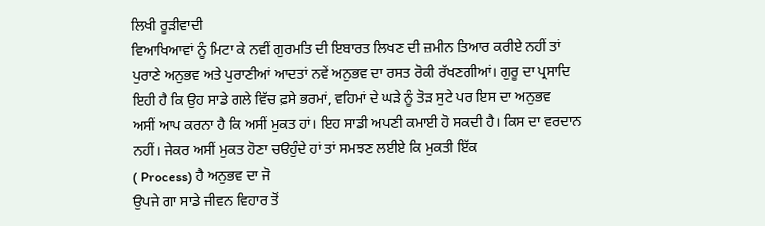ਲਿਖੀ ਰੂੜੀਵਾਦੀ
ਵਿਆਖਿਆਵਾਂ ਨੂੰ ਮਿਟਾ ਕੇ ਨਵੀਂ ਗੁਰਮਤਿ ਦੀ ਇਬਾਰਤ ਲਿਖਣ ਦੀ ਜ਼ਮੀਨ ਤਿਆਰ ਕਰੀਏ ਨਹੀਂ ਤਾਂ
ਪੁਰਾਣੇ ਅਨੁਭਵ ਅਤੇ ਪੁਰਾਣੀਆਂ ਆਦਤਾਂ ਨਵੇਂ ਅਨੁਭਵ ਦਾ ਰਸਤ ਰੋਕੀ ਰੱਖਣਗੀਆਂ। ਗੁਰੂ ਦਾ ਪ੍ਰਸਾਦਿ
ਇਹੀ ਹੈ ਕਿ ਉਹ ਸਾਡੇ ਗਲੇ ਵਿੱਚ ਫ਼ਸੇ ਭਰਮਾਂ, ਵਹਿਮਾਂ ਦੇ ਘੜੇ ਨੂੰ ਤੋੜ ਸੁਟੇ ਪਰ ਇਸ ਦਾ ਅਨੁਭਵ
ਅਸੀਂ ਆਪ ਕਰਨਾ ਹੈ ਕਿ ਅਸੀਂ ਮੁਕਤ ਹਾਂ। ਇਹ ਸਾਡੀ ਅਪਣੀ ਕਮਾਈ ਹੋ ਸਕਦੀ ਹੈ। ਕਿਸ ਦਾ ਵਰਦਾਨ
ਨਹੀਂ। ਜੇਕਰ ਅਸੀਂ ਮੁਕਤ ਹੋਣਾ ਚੳਹੁੰਦੇ ਹਾਂ ਤਾਂ ਸਮਝਣ ਲਈਏ ਕਿ ਮੁਕਤੀ ਇੱਕ
( Process) ਹੈ ਅਨੁਭਵ ਦਾ ਜੋ
ਉਪਜੇ ਗਾ ਸਾਡੇ ਜੀਵਨ ਵਿਹਾਰ ਤੋਂ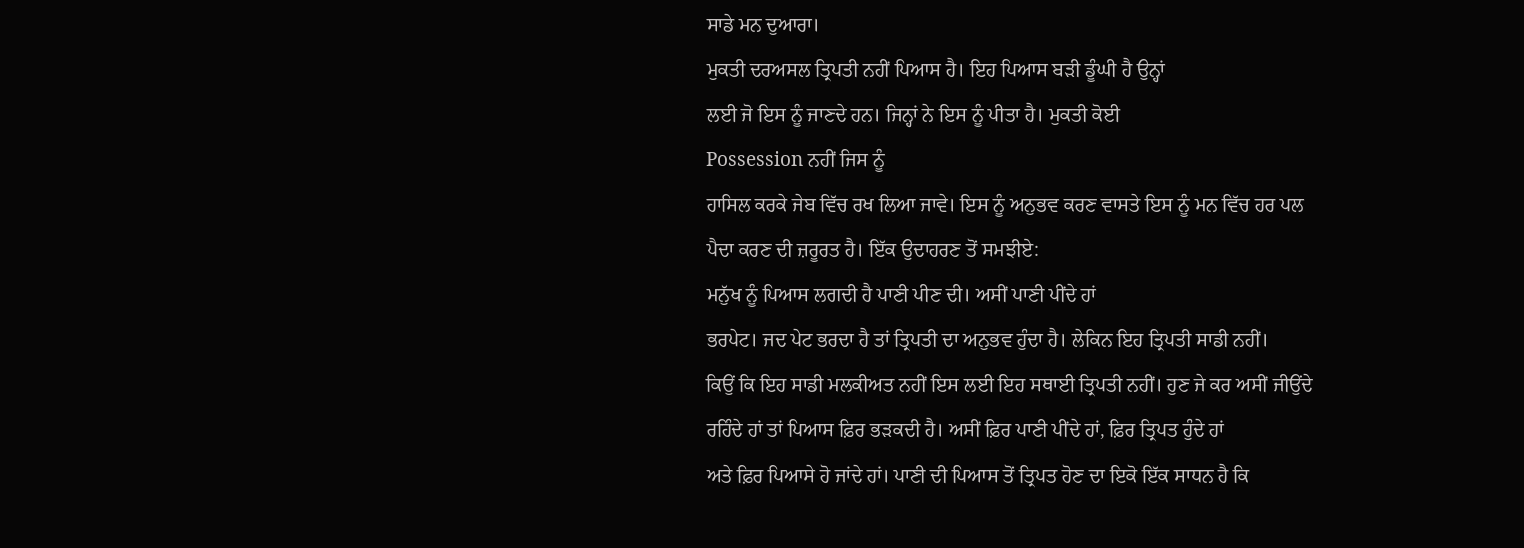ਸਾਡੇ ਮਨ ਦੁਆਰਾ।
ਮੁਕਤੀ ਦਰਅਸਲ ਤ੍ਰਿਪਤੀ ਨਹੀਂ ਪਿਆਸ ਹੈ। ਇਹ ਪਿਆਸ ਬੜੀ ਡੂੰਘੀ ਹੈ ਉਨ੍ਹਾਂ
ਲਈ ਜੋ ਇਸ ਨੂੰ ਜਾਣਦੇ ਹਨ। ਜਿਨ੍ਹਾਂ ਨੇ ਇਸ ਨੂੰ ਪੀਤਾ ਹੈ। ਮੁਕਤੀ ਕੋਈ
Possession ਨਹੀਂ ਜਿਸ ਨੂੰ
ਹਾਸਿਲ ਕਰਕੇ ਜੇਬ ਵਿੱਚ ਰਖ ਲਿਆ ਜਾਵੇ। ਇਸ ਨੂੰ ਅਨੁਭਵ ਕਰਣ ਵਾਸਤੇ ਇਸ ਨੂੰ ਮਨ ਵਿੱਚ ਹਰ ਪਲ
ਪੈਦਾ ਕਰਣ ਦੀ ਜ਼ਰੂਰਤ ਹੈ। ਇੱਕ ਉਦਾਹਰਣ ਤੋਂ ਸਮਝੀਏ:
ਮਨੁੱਖ ਨੂੰ ਪਿਆਸ ਲਗਦੀ ਹੈ ਪਾਣੀ ਪੀਣ ਦੀ। ਅਸੀਂ ਪਾਣੀ ਪੀਂਦੇ ਹਾਂ
ਭਰਪੇਟ। ਜਦ ਪੇਟ ਭਰਦਾ ਹੈ ਤਾਂ ਤ੍ਰਿਪਤੀ ਦਾ ਅਨੁਭਵ ਹੁੰਦਾ ਹੈ। ਲੇਕਿਨ ਇਹ ਤ੍ਰਿਪਤੀ ਸਾਡੀ ਨਹੀਂ।
ਕਿਉਂ ਕਿ ਇਹ ਸਾਡੀ ਮਲਕੀਅਤ ਨਹੀਂ ਇਸ ਲਈ ਇਹ ਸਥਾਈ ਤ੍ਰਿਪਤੀ ਨਹੀਂ। ਹੁਣ ਜੇ ਕਰ ਅਸੀਂ ਜੀਉਂਦੇ
ਰਹਿੰਦੇ ਹਾਂ ਤਾਂ ਪਿਆਸ ਫ਼ਿਰ ਭੜਕਦੀ ਹੈ। ਅਸੀਂ ਫ਼ਿਰ ਪਾਣੀ ਪੀਂਦੇ ਹਾਂ, ਫ਼ਿਰ ਤ੍ਰਿਪਤ ਹੁੰਦੇ ਹਾਂ
ਅਤੇ ਫ਼ਿਰ ਪਿਆਸੇ ਹੋ ਜਾਂਦੇ ਹਾਂ। ਪਾਣੀ ਦੀ ਪਿਆਸ ਤੋਂ ਤ੍ਰਿਪਤ ਹੋਣ ਦਾ ਇਕੋ ਇੱਕ ਸਾਧਨ ਹੈ ਕਿ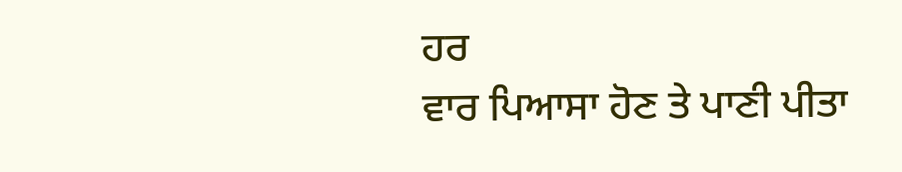ਹਰ
ਵਾਰ ਪਿਆਸਾ ਹੋਣ ਤੇ ਪਾਣੀ ਪੀਤਾ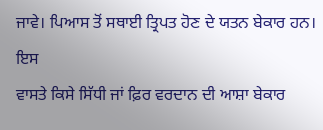ਜਾਵੇ। ਪਿਆਸ ਤੋਂ ਸਥਾਈ ਤ੍ਰਿਪਤ ਹੋਣ ਦੇ ਯਤਨ ਬੇਕਾਰ ਹਨ। ਇਸ
ਵਾਸਤੇ ਕਿਸੇ ਸਿੱਧੀ ਜਾਂ ਫ਼ਿਰ ਵਰਦਾਨ ਦੀ ਆਸ਼ਾ ਬੇਕਾਰ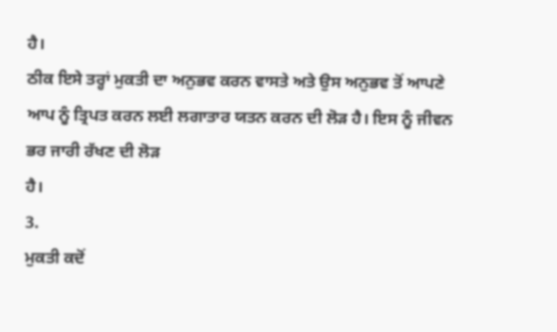ਹੈ।
ਠੀਕ ਇਸੇ ਤਰ੍ਹਾਂ ਮੁਕਤੀ ਦਾ ਅਨੁਭਵ ਕਰਨ ਵਾਸਤੇ ਅਤੇ ਉਸ ਅਨੁਭਵ ਤੋਂ ਆਪਣੇ
ਆਪ ਨੂੰ ਤ੍ਰਿਪਤ ਕਰਨ ਲਈ ਲਗਾਤਾਰ ਯਤਨ ਕਰਨ ਦੀ ਲੋੜ ਹੈ। ਇਸ ਨੂੰ ਜੀਵਨ ਭਰ ਜਾਰੀ ਰੱਖਣ ਦੀ ਲੋੜ
ਹੈ।
3.
ਮੁਕਤੀ ਕਦੋਂ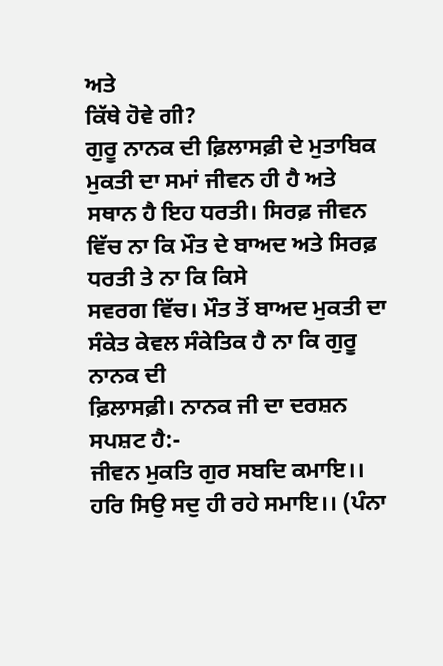ਅਤੇ
ਕਿੱਥੇ ਹੋਵੇ ਗੀ?
ਗੁਰੂ ਨਾਨਕ ਦੀ ਫ਼ਿਲਾਸਫ਼ੀ ਦੇ ਮੁਤਾਬਿਕ ਮੁਕਤੀ ਦਾ ਸਮਾਂ ਜੀਵਨ ਹੀ ਹੈ ਅਤੇ
ਸਥਾਨ ਹੈ ਇਹ ਧਰਤੀ। ਸਿਰਫ਼ ਜੀਵਨ ਵਿੱਚ ਨਾ ਕਿ ਮੌਤ ਦੇ ਬਾਅਦ ਅਤੇ ਸਿਰਫ਼ ਧਰਤੀ ਤੇ ਨਾ ਕਿ ਕਿਸੇ
ਸਵਰਗ ਵਿੱਚ। ਮੌਤ ਤੋਂ ਬਾਅਦ ਮੁਕਤੀ ਦਾ ਸੰਕੇਤ ਕੇਵਲ ਸੰਕੇਤਿਕ ਹੈ ਨਾ ਕਿ ਗੁਰੂ ਨਾਨਕ ਦੀ
ਫ਼ਿਲਾਸਫ਼ੀ। ਨਾਨਕ ਜੀ ਦਾ ਦਰਸ਼ਨ ਸਪਸ਼ਟ ਹੈ:-
ਜੀਵਨ ਮੁਕਤਿ ਗੁਰ ਸਬਦਿ ਕਮਾਇ।।
ਹਰਿ ਸਿਉ ਸਦੁ ਹੀ ਰਹੇ ਸਮਾਇ।। (ਪੰਨਾ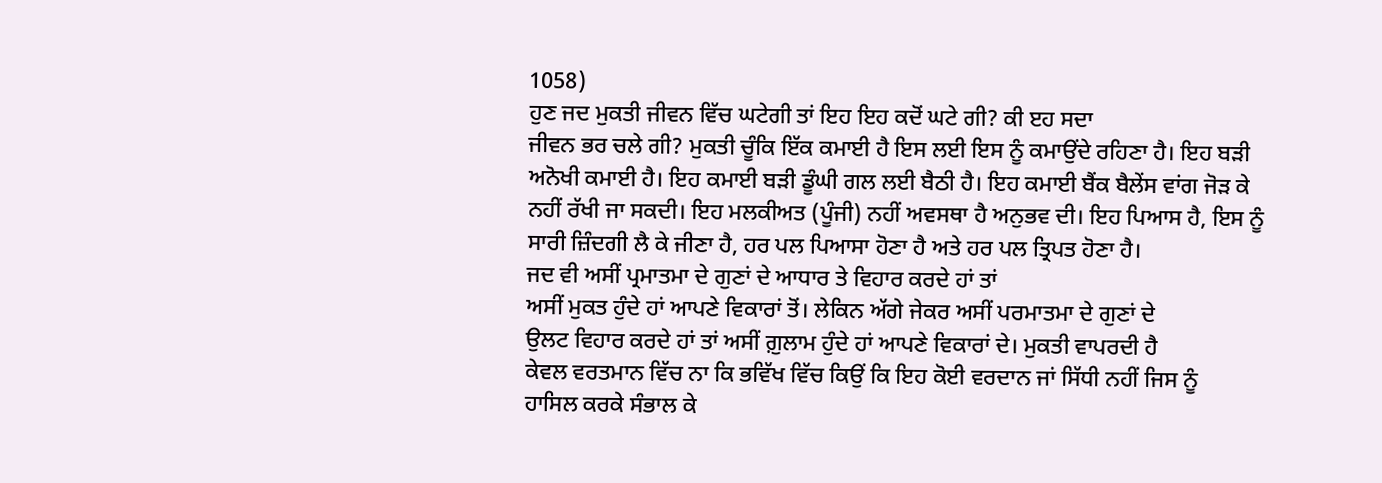1058)
ਹੁਣ ਜਦ ਮੁਕਤੀ ਜੀਵਨ ਵਿੱਚ ਘਟੇਗੀ ਤਾਂ ਇਹ ਇਹ ਕਦੋਂ ਘਟੇ ਗੀ? ਕੀ ੲਹ ਸਦਾ
ਜੀਵਨ ਭਰ ਚਲੇ ਗੀ? ਮੁਕਤੀ ਚੂੰਕਿ ਇੱਕ ਕਮਾਈ ਹੈ ਇਸ ਲਈ ਇਸ ਨੂੰ ਕਮਾਉਂਦੇ ਰਹਿਣਾ ਹੈ। ਇਹ ਬੜੀ
ਅਨੋਖੀ ਕਮਾਈ ਹੈ। ਇਹ ਕਮਾਈ ਬੜੀ ਡੂੰਘੀ ਗਲ ਲਈ ਬੈਠੀ ਹੈ। ਇਹ ਕਮਾਈ ਬੈਂਕ ਬੈਲੇਂਸ ਵਾਂਗ ਜੋੜ ਕੇ
ਨਹੀਂ ਰੱਖੀ ਜਾ ਸਕਦੀ। ਇਹ ਮਲਕੀਅਤ (ਪੂੰਜੀ) ਨਹੀਂ ਅਵਸਥਾ ਹੈ ਅਨੁਭਵ ਦੀ। ਇਹ ਪਿਆਸ ਹੈ, ਇਸ ਨੂੰ
ਸਾਰੀ ਜ਼ਿੰਦਗੀ ਲੈ ਕੇ ਜੀਣਾ ਹੈ, ਹਰ ਪਲ ਪਿਆਸਾ ਹੋਣਾ ਹੈ ਅਤੇ ਹਰ ਪਲ ਤ੍ਰਿਪਤ ਹੋਣਾ ਹੈ।
ਜਦ ਵੀ ਅਸੀਂ ਪ੍ਰਮਾਤਮਾ ਦੇ ਗੁਣਾਂ ਦੇ ਆਧਾਰ ਤੇ ਵਿਹਾਰ ਕਰਦੇ ਹਾਂ ਤਾਂ
ਅਸੀਂ ਮੁਕਤ ਹੁੰਦੇ ਹਾਂ ਆਪਣੇ ਵਿਕਾਰਾਂ ਤੋਂ। ਲੇਕਿਨ ਅੱਗੇ ਜੇਕਰ ਅਸੀਂ ਪਰਮਾਤਮਾ ਦੇ ਗੁਣਾਂ ਦੇ
ਉਲਟ ਵਿਹਾਰ ਕਰਦੇ ਹਾਂ ਤਾਂ ਅਸੀਂ ਗ਼ੁਲਾਮ ਹੁੰਦੇ ਹਾਂ ਆਪਣੇ ਵਿਕਾਰਾਂ ਦੇ। ਮੁਕਤੀ ਵਾਪਰਦੀ ਹੈ
ਕੇਵਲ ਵਰਤਮਾਨ ਵਿੱਚ ਨਾ ਕਿ ਭਵਿੱਖ ਵਿੱਚ ਕਿਉਂ ਕਿ ਇਹ ਕੋਈ ਵਰਦਾਨ ਜਾਂ ਸਿੱਧੀ ਨਹੀਂ ਜਿਸ ਨੂੰ
ਹਾਸਿਲ ਕਰਕੇ ਸੰਭਾਲ ਕੇ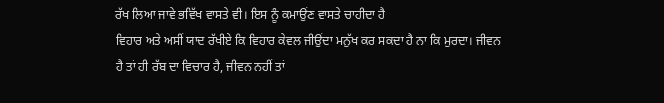ਰੱਖ ਲਿਆ ਜਾਵੇ ਭਵਿੱਖ ਵਾਸਤੇ ਵੀ। ਇਸ ਨੂੰ ਕਮਾਉਂਣ ਵਾਸਤੇ ਚਾਹੀਦਾ ਹੈ
ਵਿਹਾਰ ਅਤੇ ਅਸੀਂ ਯਾਦ ਰੱਖੀਏ ਕਿ ਵਿਹਾਰ ਕੇਵਲ ਜੀਉਂਦਾ ਮਨੁੱਖ ਕਰ ਸਕਦਾ ਹੈ ਨਾ ਕਿ ਮੁਰਦਾ। ਜੀਵਨ
ਹੈ ਤਾਂ ਹੀ ਰੱਬ ਦਾ ਵਿਚਾਰ ਹੈ, ਜੀਵਨ ਨਹੀਂ ਤਾਂ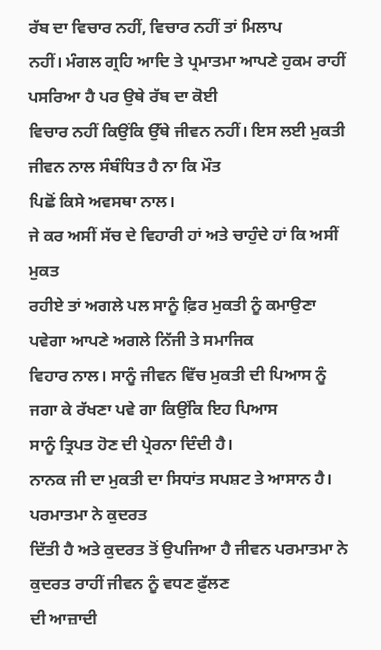ਰੱਬ ਦਾ ਵਿਚਾਰ ਨਹੀਂ, ਵਿਚਾਰ ਨਹੀਂ ਤਾਂ ਮਿਲਾਪ
ਨਹੀਂ। ਮੰਗਲ ਗ੍ਰਹਿ ਆਦਿ ਤੇ ਪ੍ਰਮਾਤਮਾ ਆਪਣੇ ਹੁਕਮ ਰਾਹੀਂ ਪਸਰਿਆ ਹੈ ਪਰ ਉਥੇ ਰੱਬ ਦਾ ਕੋਈ
ਵਿਚਾਰ ਨਹੀਂ ਕਿਉਂਕਿ ਉੱਥੇ ਜੀਵਨ ਨਹੀਂ। ਇਸ ਲਈ ਮੁਕਤੀ ਜੀਵਨ ਨਾਲ ਸੰਬੰਧਿਤ ਹੈ ਨਾ ਕਿ ਮੌਤ
ਪਿਛੋਂ ਕਿਸੇ ਅਵਸਥਾ ਨਾਲ।
ਜੇ ਕਰ ਅਸੀਂ ਸੱਚ ਦੇ ਵਿਹਾਰੀ ਹਾਂ ਅਤੇ ਚਾਹੁੰਦੇ ਹਾਂ ਕਿ ਅਸੀਂ ਮੁਕਤ
ਰਹੀਏ ਤਾਂ ਅਗਲੇ ਪਲ ਸਾਨੂੰ ਫ਼ਿਰ ਮੁਕਤੀ ਨੂੰ ਕਮਾਉਣਾ ਪਵੇਗਾ ਆਪਣੇ ਅਗਲੇ ਨਿੱਜੀ ਤੇ ਸਮਾਜਿਕ
ਵਿਹਾਰ ਨਾਲ। ਸਾਨੂੰ ਜੀਵਨ ਵਿੱਚ ਮੁਕਤੀ ਦੀ ਪਿਆਸ ਨੂੰ ਜਗਾ ਕੇ ਰੱਖਣਾ ਪਵੇ ਗਾ ਕਿਉਂਕਿ ਇਹ ਪਿਆਸ
ਸਾਨੂੰ ਤ੍ਰਿਪਤ ਹੋਣ ਦੀ ਪ੍ਰੇਰਨਾ ਦਿੰਦੀ ਹੈ।
ਨਾਨਕ ਜੀ ਦਾ ਮੁਕਤੀ ਦਾ ਸਿਧਾਂਤ ਸਪਸ਼ਟ ਤੇ ਆਸਾਨ ਹੈ। ਪਰਮਾਤਮਾ ਨੇ ਕੁਦਰਤ
ਦਿੱਤੀ ਹੈ ਅਤੇ ਕੁਦਰਤ ਤੋਂ ਉਪਜਿਆ ਹੈ ਜੀਵਨ ਪਰਮਾਤਮਾ ਨੇ ਕੁਦਰਤ ਰਾਹੀਂ ਜੀਵਨ ਨੂੰ ਵਧਣ ਫ਼ੁੱਲਣ
ਦੀ ਆਜ਼ਾਦੀ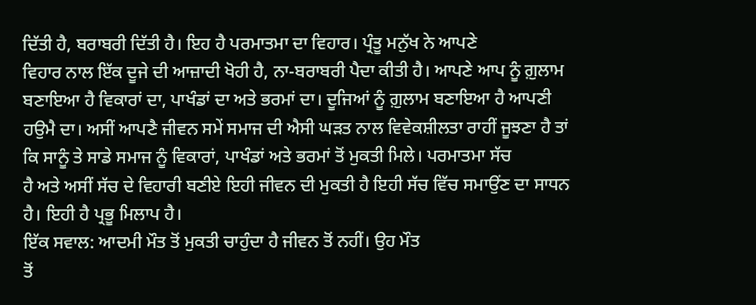ਦਿੱਤੀ ਹੈ, ਬਰਾਬਰੀ ਦਿੱਤੀ ਹੈ। ਇਹ ਹੈ ਪਰਮਾਤਮਾ ਦਾ ਵਿਹਾਰ। ਪ੍ਰੰਤੂ ਮਨੁੱਖ ਨੇ ਆਪਣੇ
ਵਿਹਾਰ ਨਾਲ ਇੱਕ ਦੂਜੇ ਦੀ ਆਜ਼ਾਦੀ ਖੋਹੀ ਹੈ, ਨਾ-ਬਰਾਬਰੀ ਪੈਦਾ ਕੀਤੀ ਹੈ। ਆਪਣੇ ਆਪ ਨੂੰ ਗ਼ੁਲਾਮ
ਬਣਾਇਆ ਹੈ ਵਿਕਾਰਾਂ ਦਾ, ਪਾਖੰਡਾਂ ਦਾ ਅਤੇ ਭਰਮਾਂ ਦਾ। ਦੂਜਿਆਂ ਨੂੰ ਗ਼ੁਲਾਮ ਬਣਾਇਆ ਹੈ ਆਪਣੀ
ਹਉਮੈ ਦਾ। ਅਸੀਂ ਆਪਣੈ ਜੀਵਨ ਸਮੇਂ ਸਮਾਜ ਦੀ ਐਸੀ ਘੜਤ ਨਾਲ ਵਿਵੇਕਸ਼ੀਲਤਾ ਰਾਹੀਂ ਜੂਝਣਾ ਹੈ ਤਾਂ
ਕਿ ਸਾਨੂੰ ਤੇ ਸਾਡੇ ਸਮਾਜ ਨੂੰ ਵਿਕਾਰਾਂ, ਪਾਖੰਡਾਂ ਅਤੇ ਭਰਮਾਂ ਤੋਂ ਮੁਕਤੀ ਮਿਲੇ। ਪਰਮਾਤਮਾ ਸੱਚ
ਹੈ ਅਤੇ ਅਸੀਂ ਸੱਚ ਦੇ ਵਿਹਾਰੀ ਬਣੀਏ ਇਹੀ ਜੀਵਨ ਦੀ ਮੁਕਤੀ ਹੈ ਇਹੀ ਸੱਚ ਵਿੱਚ ਸਮਾਉਂਣ ਦਾ ਸਾਧਨ
ਹੈ। ਇਹੀ ਹੈ ਪ੍ਰਭੂ ਮਿਲਾਪ ਹੈ।
ਇੱਕ ਸਵਾਲ: ਆਦਮੀ ਮੌਤ ਤੋਂ ਮੁਕਤੀ ਚਾਹੁੰਦਾ ਹੈ ਜੀਵਨ ਤੋਂ ਨਹੀਂ। ਉਹ ਮੌਤ
ਤੋਂ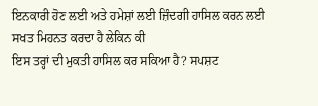ਇਨਕਾਰੀ ਹੋਣ ਲਈ ਅਤੇ ਹਮੇਸ਼ਾਂ ਲਈ ਜ਼ਿੰਦਗੀ ਹਾਸਿਲ ਕਰਨ ਲਈ ਸਖਤ ਮਿਹਨਤ ਕਰਦਾ ਹੈ ਲੇਕਿਨ ਕੀ
ਇਸ ਤਰ੍ਹਾਂ ਦੀ ਮੁਕਤੀ ਹਾਸਿਲ ਕਰ ਸਕਿਆ ਹੈ? ਸਪਸ਼ਟ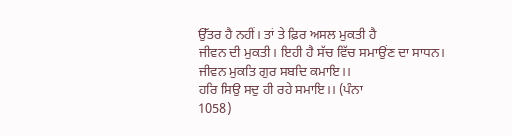ਉੱਤਰ ਹੈ ਨਹੀਂ। ਤਾਂ ਤੇ ਫ਼ਿਰ ਅਸਲ ਮੁਕਤੀ ਹੈ
ਜੀਵਨ ਦੀ ਮੁਕਤੀ। ਇਹੀ ਹੈ ਸੱਚ ਵਿੱਚ ਸਮਾਉਂਣ ਦਾ ਸਾਧਨ।
ਜੀਵਨ ਮੁਕਤਿ ਗੁਰ ਸਬਦਿ ਕਮਾਇ।।
ਹਰਿ ਸਿਉ ਸਦੁ ਹੀ ਰਹੇ ਸਮਾਇ।। (ਪੰਨਾ
1058)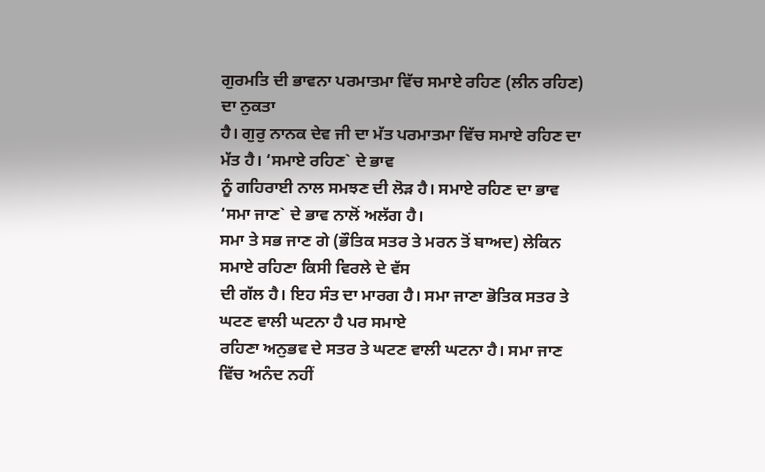ਗੁਰਮਤਿ ਦੀ ਭਾਵਨਾ ਪਰਮਾਤਮਾ ਵਿੱਚ ਸਮਾਏ ਰਹਿਣ (ਲੀਨ ਰਹਿਣ) ਦਾ ਨੁਕਤਾ
ਹੈ। ਗੁਰੁ ਨਾਨਕ ਦੇਵ ਜੀ ਦਾ ਮੱਤ ਪਰਮਾਤਮਾ ਵਿੱਚ ਸਮਾਏ ਰਹਿਣ ਦਾ ਮੱਤ ਹੈ। ‘ਸਮਾਏ ਰਹਿਣ` ਦੇ ਭਾਵ
ਨੂੰ ਗਹਿਰਾਈ ਨਾਲ ਸਮਝਣ ਦੀ ਲੋੜ ਹੈ। ਸਮਾਏ ਰਹਿਣ ਦਾ ਭਾਵ ‘ਸਮਾ ਜਾਣ` ਦੇ ਭਾਵ ਨਾਲੋਂ ਅਲੱਗ ਹੈ।
ਸਮਾ ਤੇ ਸਭ ਜਾਣ ਗੇ (ਭੌਤਿਕ ਸਤਰ ਤੇ ਮਰਨ ਤੋਂ ਬਾਅਦ) ਲੇਕਿਨ ਸਮਾਏ ਰਹਿਣਾ ਕਿਸੀ ਵਿਰਲੇ ਦੇ ਵੱਸ
ਦੀ ਗੱਲ ਹੈ। ਇਹ ਸੰਤ ਦਾ ਮਾਰਗ ਹੈ। ਸਮਾ ਜਾਣਾ ਭੋਤਿਕ ਸਤਰ ਤੇ ਘਟਣ ਵਾਲੀ ਘਟਨਾ ਹੈ ਪਰ ਸਮਾਏ
ਰਹਿਣਾ ਅਨੁਭਵ ਦੇ ਸਤਰ ਤੇ ਘਟਣ ਵਾਲੀ ਘਟਨਾ ਹੈ। ਸਮਾ ਜਾਣ ਵਿੱਚ ਅਨੰਦ ਨਹੀਂ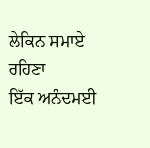ਲੇਕਿਨ ਸਮਾਏ ਰਹਿਣਾ
ਇੱਕ ਅਨੰਦਮਈ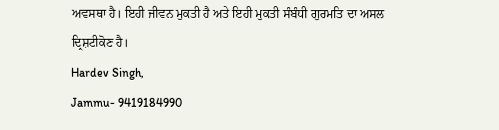ਅਵਸਥਾ ਹੈ। ਇਹੀ ਜੀਵਨ ਮੁਕਤੀ ਹੈ ਅਤੇ ਇਹੀ ਮੁਕਤੀ ਸੰਬੰਧੀ ਗੁਰਮਤਿ ਦਾ ਅਸਲ
ਦ੍ਰਿਸ਼ਟੀਕੋਣ ਹੈ।
Hardev Singh,
Jammu- 9419184990